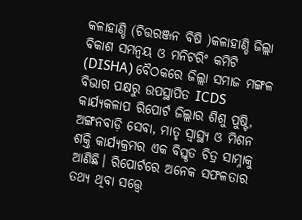କଳାହାଣ୍ଡି (ଚିତ୍ତରଞ୍ଜନ ବିଷି )କଳାହାଣ୍ଡି ଜିଲ୍ଲା ବିକାଶ ସମନ୍ୱୟ ଓ ମନିଟରିଂ କମିଟି (DISHA) ବୈଠକରେ ଜିଲ୍ଲା ସମାଜ ମଙ୍ଗଳ ବିଭାଗ ପକ୍ଷରୁ ଉପସ୍ଥାପିତ ICDS କାର୍ଯ୍ୟକଳାପ ରିପୋର୍ଟ ଜିଲ୍ଲାର ଶିଶୁ ପୁଷ୍ଟି, ଅଙ୍ଗନବାଡ଼ି ସେବା, ମାତୃ ସ୍ୱାସ୍ଥ୍ୟ ଓ ମିଶନ ଶକ୍ତି କାର୍ଯ୍ୟକ୍ରମର ଏକ ବିସ୍ତୃତ ଚିତ୍ର ସାମ୍ନାକୁ ଆଣିଛି। ରିପୋର୍ଟରେ ଅନେକ ସଫଳତାର ତଥ୍ୟ ଥିବା ସତ୍ତ୍ୱେ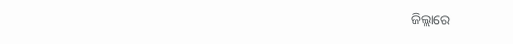ଜିଲ୍ଲାରେ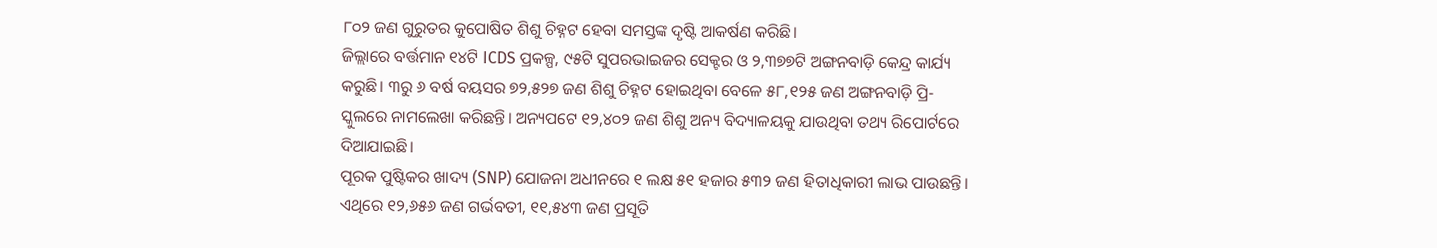୮୦୨ ଜଣ ଗୁରୁତର କୁପୋଷିତ ଶିଶୁ ଚିହ୍ନଟ ହେବା ସମସ୍ତଙ୍କ ଦୃଷ୍ଟି ଆକର୍ଷଣ କରିଛି।
ଜିଲ୍ଲାରେ ବର୍ତ୍ତମାନ ୧୪ଟି ICDS ପ୍ରକଳ୍ପ, ୯୫ଟି ସୁପରଭାଇଜର ସେକ୍ଟର ଓ ୨,୩୭୭ଟି ଅଙ୍ଗନବାଡ଼ି କେନ୍ଦ୍ର କାର୍ଯ୍ୟ କରୁଛି। ୩ରୁ ୬ ବର୍ଷ ବୟସର ୭୨,୫୨୭ ଜଣ ଶିଶୁ ଚିହ୍ନଟ ହୋଇଥିବା ବେଳେ ୫୮,୧୨୫ ଜଣ ଅଙ୍ଗନବାଡ଼ି ପ୍ରି-ସ୍କୁଲରେ ନାମଲେଖା କରିଛନ୍ତି। ଅନ୍ୟପଟେ ୧୨,୪୦୨ ଜଣ ଶିଶୁ ଅନ୍ୟ ବିଦ୍ୟାଳୟକୁ ଯାଉଥିବା ତଥ୍ୟ ରିପୋର୍ଟରେ ଦିଆଯାଇଛି।
ପୂରକ ପୁଷ୍ଟିକର ଖାଦ୍ୟ (SNP) ଯୋଜନା ଅଧୀନରେ ୧ ଲକ୍ଷ ୫୧ ହଜାର ୫୩୨ ଜଣ ହିତାଧିକାରୀ ଲାଭ ପାଉଛନ୍ତି। ଏଥିରେ ୧୨,୬୫୬ ଜଣ ଗର୍ଭବତୀ, ୧୧,୫୪୩ ଜଣ ପ୍ରସୂତି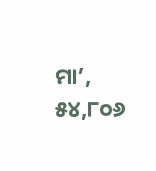ମା’, ୫୪,୮୦୬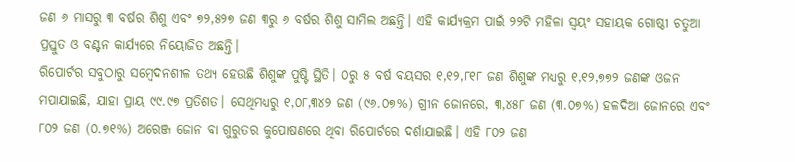ଜଣ ୬ ମାସରୁ ୩ ବର୍ଷର ଶିଶୁ ଏବଂ ୭୨,୫୨୭ ଜଣ ୩ରୁ ୬ ବର୍ଷର ଶିଶୁ ସାମିଲ ଅଛନ୍ତି। ଏହି କାର୍ଯ୍ୟକ୍ରମ ପାଇଁ ୨୨ଟି ମହିଳା ସ୍ୱୟଂ ସହାୟକ ଗୋଷ୍ଠୀ ଚତୁଆ ପ୍ରସ୍ତୁତ ଓ ବଣ୍ଟନ କାର୍ଯ୍ୟରେ ନିୟୋଜିତ ଅଛନ୍ତି।
ରିପୋର୍ଟର ସବୁଠାରୁ ସମ୍ବେଦନଶୀଳ ତଥ୍ୟ ହେଉଛି ଶିଶୁଙ୍କ ପୁଷ୍ଟି ସ୍ଥିତି। ୦ରୁ ୫ ବର୍ଷ ବୟସର ୧,୧୨,୮୧୮ ଜଣ ଶିଶୁଙ୍କ ମଧ୍ୟରୁ ୧,୧୨,୭୭୨ ଜଣଙ୍କ ଓଜନ ମପାଯାଇଛି, ଯାହା ପ୍ରାୟ ୯୯.୯୭ ପ୍ରତିଶତ। ସେଥିମଧ୍ୟରୁ ୧,୦୮,୩୪୨ ଜଣ (୯୬.୦୭%) ଗ୍ରୀନ ଜୋନରେ, ୩,୪୫୮ ଜଣ (୩.୦୭%) ହଳଦିଆ ଜୋନରେ ଏବଂ ୮୦୨ ଜଣ (୦.୭୧%) ଅରେଞ୍ଜ ଜୋନ ବା ଗୁରୁତର କୁପୋଷଣରେ ଥିବା ରିପୋର୍ଟରେ ଦର୍ଶାଯାଇଛି। ଏହି ୮୦୨ ଜଣ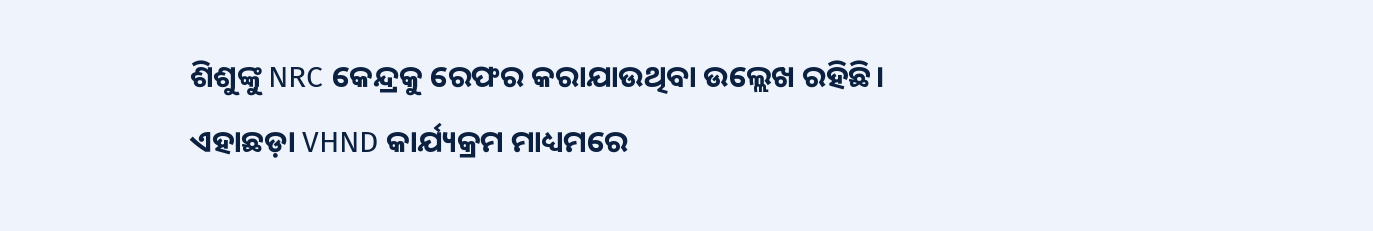ଶିଶୁଙ୍କୁ NRC କେନ୍ଦ୍ରକୁ ରେଫର କରାଯାଉଥିବା ଉଲ୍ଲେଖ ରହିଛି।
ଏହାଛଡ଼ା VHND କାର୍ଯ୍ୟକ୍ରମ ମାଧ୍ୟମରେ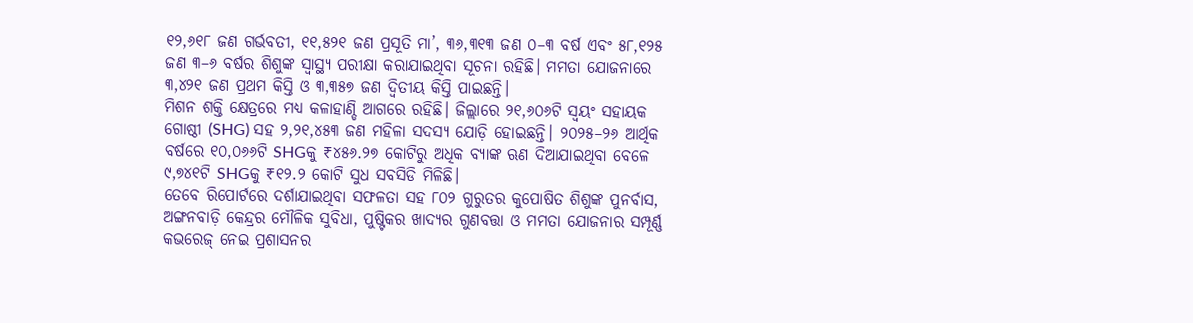୧୨,୬୧୮ ଜଣ ଗର୍ଭବତୀ, ୧୧,୫୨୧ ଜଣ ପ୍ରସୂତି ମା’, ୩୬,୩୧୩ ଜଣ ୦–୩ ବର୍ଷ ଏବଂ ୫୮,୧୨୫ ଜଣ ୩–୬ ବର୍ଷର ଶିଶୁଙ୍କ ସ୍ୱାସ୍ଥ୍ୟ ପରୀକ୍ଷା କରାଯାଇଥିବା ସୂଚନା ରହିଛି। ମମତା ଯୋଜନାରେ ୩,୪୨୧ ଜଣ ପ୍ରଥମ କିସ୍ତି ଓ ୩,୩୫୭ ଜଣ ଦ୍ୱିତୀୟ କିସ୍ତି ପାଇଛନ୍ତି।
ମିଶନ ଶକ୍ତି କ୍ଷେତ୍ରରେ ମଧ୍ୟ କଳାହାଣ୍ଡି ଆଗରେ ରହିଛି। ଜିଲ୍ଲାରେ ୨୧,୬୦୬ଟି ସ୍ୱୟଂ ସହାୟକ ଗୋଷ୍ଠୀ (SHG) ସହ ୨,୨୧,୪୫୩ ଜଣ ମହିଳା ସଦସ୍ୟ ଯୋଡ଼ି ହୋଇଛନ୍ତି। ୨୦୨୫–୨୬ ଆର୍ଥିକ ବର୍ଷରେ ୧୦,୦୬୬ଟି SHGକୁ ₹୪୫୬.୨୭ କୋଟିରୁ ଅଧିକ ବ୍ୟାଙ୍କ ଋଣ ଦିଆଯାଇଥିବା ବେଳେ ୯,୭୪୧ଟି SHGକୁ ₹୧୨.୨ କୋଟି ସୁଧ ସବସିଡି ମିଳିଛି।
ତେବେ ରିପୋର୍ଟରେ ଦର୍ଶାଯାଇଥିବା ସଫଳତା ସହ ୮୦୨ ଗୁରୁତର କୁପୋଷିତ ଶିଶୁଙ୍କ ପୁନର୍ବାସ, ଅଙ୍ଗନବାଡ଼ି କେନ୍ଦ୍ରର ମୌଳିକ ସୁବିଧା, ପୁଷ୍ଟିକର ଖାଦ୍ୟର ଗୁଣବତ୍ତା ଓ ମମତା ଯୋଜନାର ସମ୍ପୂର୍ଣ୍ଣ କଭରେଜ୍ ନେଇ ପ୍ରଶାସନର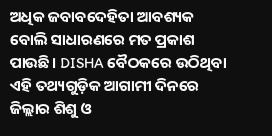ଅଧିକ ଜବାବଦେହିତା ଆବଶ୍ୟକ ବୋଲି ସାଧାରଣରେ ମତ ପ୍ରକାଶ ପାଉଛି। DISHA ବୈଠକରେ ଉଠିଥିବା ଏହି ତଥ୍ୟଗୁଡ଼ିକ ଆଗାମୀ ଦିନରେ ଜିଲ୍ଲାର ଶିଶୁ ଓ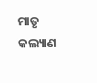ମାତୃ କଲ୍ୟାଣ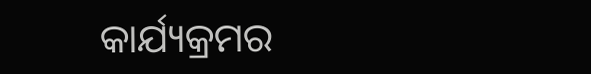କାର୍ଯ୍ୟକ୍ରମର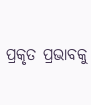ପ୍ରକୃତ ପ୍ରଭାବକୁ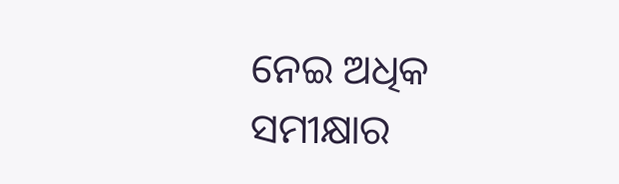ନେଇ ଅଧିକ ସମୀକ୍ଷାର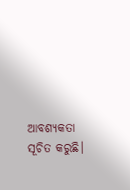ଆବଶ୍ୟକତା ସୂଚିତ କରୁଛି।